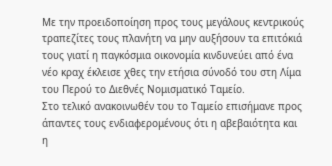Με την προειδοποίηση προς τους μεγάλους κεντρικούς τραπεζίτες τους πλανήτη να μην αυξήσουν τα επιτόκιά τους γιατί η παγκόσμια οικονομία κινδυνεύει από ένα νέο κραχ έκλεισε χθες την ετήσια σύνοδό του στη Λίμα του Περού το Διεθνές Νομισματικό Ταμείο.
Στο τελικό ανακοινωθέν του το Ταμείο επισήμανε προς άπαντες τους ενδιαφερομένους ότι η αβεβαιότητα και η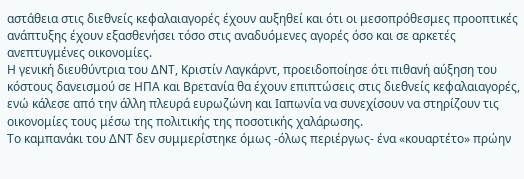αστάθεια στις διεθνείς κεφαλαιαγορές έχουν αυξηθεί και ότι οι μεσοπρόθεσμες προοπτικές ανάπτυξης έχουν εξασθενήσει τόσο στις αναδυόμενες αγορές όσο και σε αρκετές ανεπτυγμένες οικονομίες.
Η γενική διευθύντρια του ΔΝΤ, Κριστίν Λαγκάρντ, προειδοποίησε ότι πιθανή αύξηση του κόστους δανεισμού σε ΗΠΑ και Βρετανία θα έχουν επιπτώσεις στις διεθνείς κεφαλαιαγορές, ενώ κάλεσε από την άλλη πλευρά ευρωζώνη και Ιαπωνία να συνεχίσουν να στηρίζουν τις οικονομίες τους μέσω της πολιτικής της ποσοτικής χαλάρωσης.
Το καμπανάκι του ΔΝΤ δεν συμμερίστηκε όμως -όλως περιέργως- ένα «κουαρτέτο» πρώην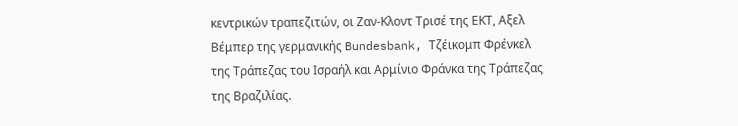κεντρικών τραπεζιτών, οι Ζαν-Κλοντ Τρισέ της ΕΚΤ, Αξελ Βέμπερ της γερμανικής Bundesbank, Τζέικομπ Φρένκελ της Τράπεζας του Ισραήλ και Αρμίνιο Φράνκα της Τράπεζας της Βραζιλίας.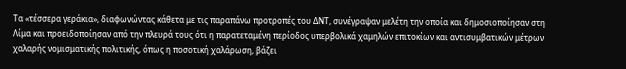Τα «τέσσερα γεράκια», διαφωνώντας κάθετα με τις παραπάνω προτροπές του ΔΝΤ, συνέγραψαν μελέτη την οποία και δημοσιοποίησαν στη Λίμα και προειδοποίησαν από την πλευρά τους ότι η παρατεταμένη περίοδος υπερβολικά χαμηλών επιτοκίων και αντισυμβατικών μέτρων χαλαρής νομισματικής πολιτικής, όπως η ποσοτική χαλάρωση, βάζει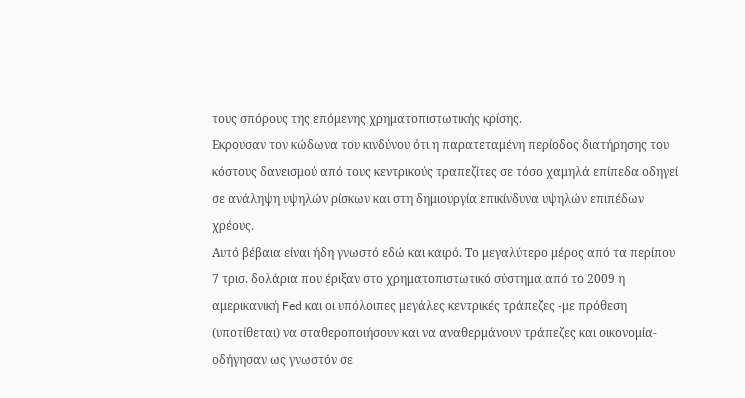τους σπόρους της επόμενης χρηματοπιστωτικής κρίσης.
Εκρουσαν τον κώδωνα του κινδύνου ότι η παρατεταμένη περίοδος διατήρησης του κόστους δανεισμού από τους κεντρικούς τραπεζίτες σε τόσο χαμηλά επίπεδα οδηγεί σε ανάληψη υψηλών ρίσκων και στη δημιουργία επικίνδυνα υψηλών επιπέδων χρέους.
Αυτό βέβαια είναι ήδη γνωστό εδώ και καιρό. Το μεγαλύτερο μέρος από τα περίπου 7 τρισ. δολάρια που έριξαν στο χρηματοπιστωτικό σύστημα από το 2009 η αμερικανική Fed και οι υπόλοιπες μεγάλες κεντρικές τράπεζες -με πρόθεση (υποτίθεται) να σταθεροποιήσουν και να αναθερμάνουν τράπεζες και οικονομία- οδήγησαν ως γνωστόν σε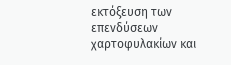εκτόξευση των επενδύσεων χαρτοφυλακίων και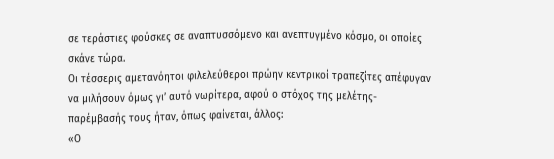σε τεράστιες φούσκες σε αναπτυσσόμενο και ανεπτυγμένο κόσμο, οι οποίες σκάνε τώρα.
Οι τέσσερις αμετανόητοι φιλελεύθεροι πρώην κεντρικοί τραπεζίτες απέφυγαν να μιλήσουν όμως γι’ αυτό νωρίτερα, αφού ο στόχος της μελέτης-παρέμβασής τους ήταν, όπως φαίνεται, άλλος:
«Ο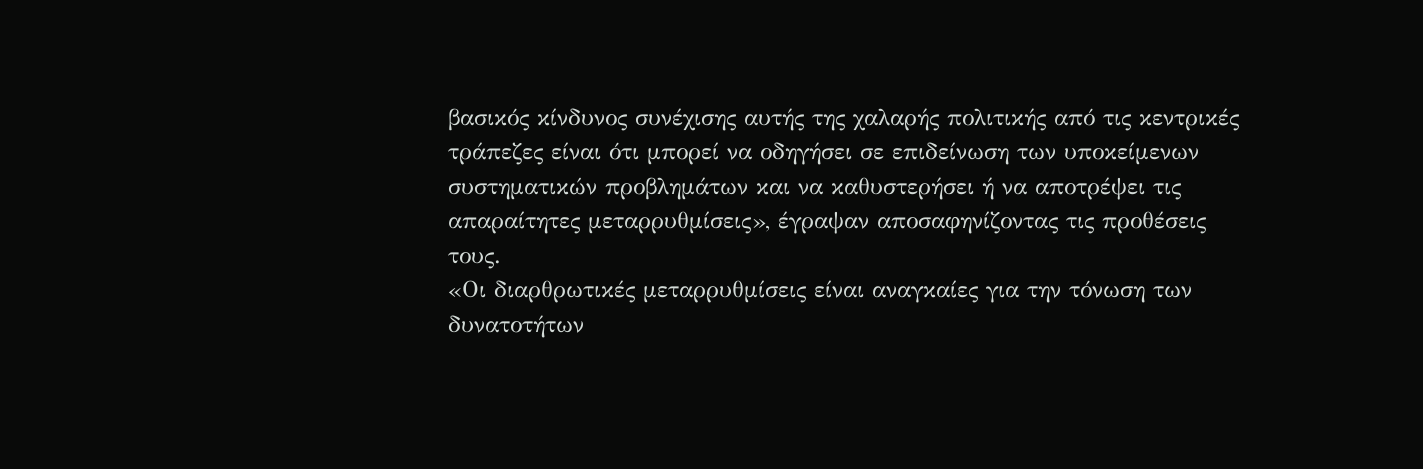βασικός κίνδυνος συνέχισης αυτής της χαλαρής πολιτικής από τις κεντρικές τράπεζες είναι ότι μπορεί να οδηγήσει σε επιδείνωση των υποκείμενων συστηματικών προβλημάτων και να καθυστερήσει ή να αποτρέψει τις απαραίτητες μεταρρυθμίσεις», έγραψαν αποσαφηνίζοντας τις προθέσεις τους.
«Οι διαρθρωτικές μεταρρυθμίσεις είναι αναγκαίες για την τόνωση των δυνατοτήτων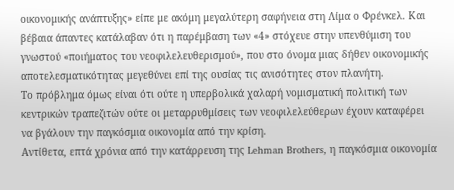οικονομικής ανάπτυξης» είπε με ακόμη μεγαλύτερη σαφήνεια στη Λίμα ο Φρένκελ. Και βέβαια άπαντες κατάλαβαν ότι η παρέμβαση των «4» στόχευε στην υπενθύμιση του γνωστού «ποιήματος του νεοφιλελευθερισμού», που στο όνομα μιας δήθεν οικονομικής αποτελεσματικότητας μεγεθύνει επί της ουσίας τις ανισότητες στον πλανήτη.
Το πρόβλημα όμως είναι ότι ούτε η υπερβολικά χαλαρή νομισματική πολιτική των κεντρικών τραπεζιτών ούτε οι μεταρρυθμίσεις των νεοφιλελεύθερων έχουν καταφέρει να βγάλουν την παγκόσμια οικονομία από την κρίση.
Αντίθετα, επτά χρόνια από την κατάρρευση της Lehman Brothers, η παγκόσμια οικονομία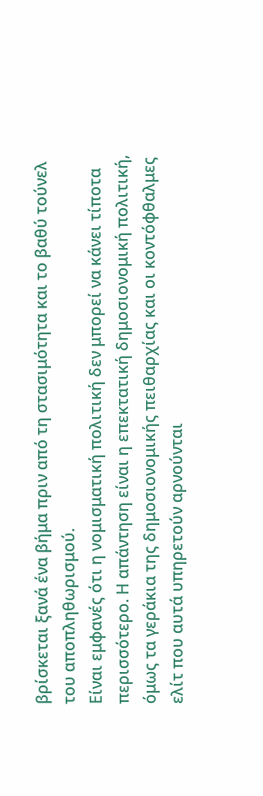βρίσκεται ξανά ένα βήμα πριν από τη στασιμότητα και το βαθύ τούνελ του αποπληθωρισμού.
Είναι εμφανές ότι η νομισματική πολιτική δεν μπορεί να κάνει τίποτα περισσότερο. Η απάντηση είναι η επεκτατική δημοσιονομική πολιτική, όμως τα γεράκια της δημοσιονομικής πειθαρχίας και οι κοντόφθαλμες ελίτ που αυτά υπηρετούν αρνούνται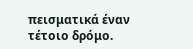πεισματικά έναν τέτοιο δρόμο.